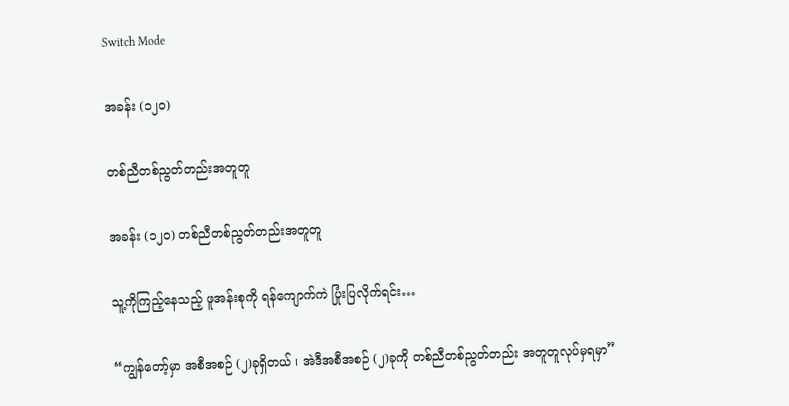Switch Mode

အခန်း (၁၂၀)

တစ်ညီတစ်ညွတ်တည်းအတူတူ

အခန်း (၁၂၀) တစ်ညီတစ်ညွတ်တည်းအတူတူ

သူ့ကိုကြည့်နေသည့် ဖူအန်းစုကို ရန်ကျောက်ကဲ ပြုံးပြလိုက်ရင်း…

“ကျွန်တော့်မှာ အစီအစဉ် (၂)ခုရှိတယ် ၊ အဲဒီအစီအစဉ် (၂)ခုကို တစ်ညီတစ်ညွတ်တည်း အတူတူလုပ်မှရမှာ”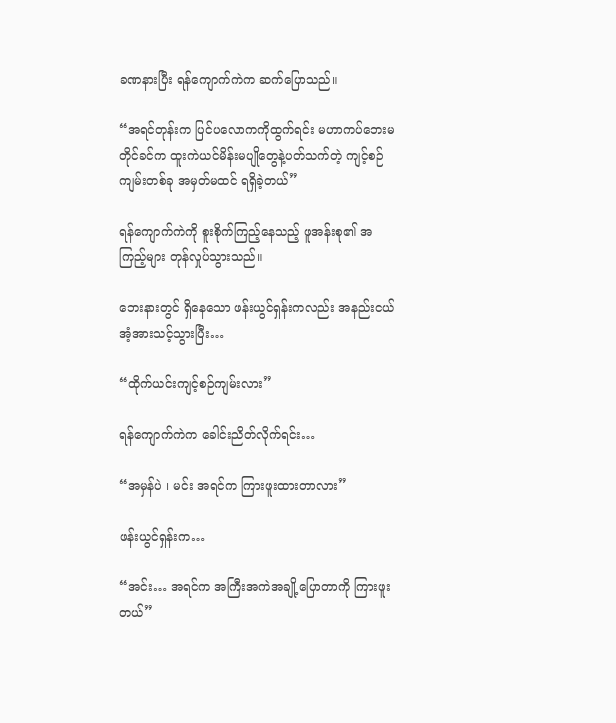ခဏနားပြီး ရန်ကျောက်ကဲက ဆက်ပြောသည်။

“အရင်တုန်းက ပြင်ပလောကကိုထွက်ရင်း မဟာကပ်ဘေးမတိုင်ခင်က ထူးကဲယင်မိန်းမပျိုတွေနဲ့ပတ်သက်တဲ့ ကျင့်စဉ်ကျမ်းတစ်ခု အမှတ်မထင် ရရှိခဲ့တယ်”

ရန်ကျောက်ကဲကို စူးစိုက်ကြည့်နေသည့် ဖူအန်းစု၏ အကြည့်များ တုန်လှုပ်သွားသည်။

ဘေးနားတွင် ရှိနေသော ဖန်းယွင်ရှန်းကလည်း အနည်းငယ် အံ့အားသင့်သွားပြီး…

“ထိုက်ယင်းကျင့်စဉ်ကျမ်းလား”

ရန်ကျောက်ကဲက ခေါင်းညိတ်လိုက်ရင်း…

“အမှန်ပဲ ၊ မင်း အရင်က ကြားဖူးထားတာလား”

ဖန်းယွင်ရှန်းက…

“အင်း… အရင်က အကြီးအကဲအချို့ပြောတာကို ကြားဖူးတယ်”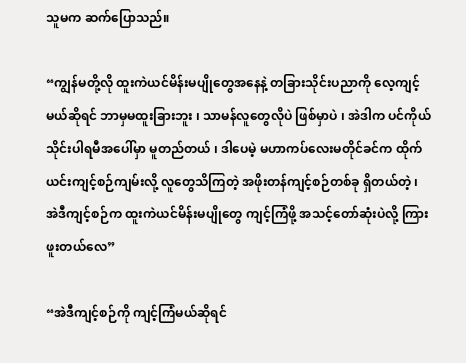သူမက ဆက်ပြောသည်။

“ကျွန်မတို့လို ထူးကဲယင်မိန်းမပျိုတွေအနေနဲ့ တခြားသိုင်းပညာကို လေ့ကျင့်မယ်ဆိုရင် ဘာမှမထူးခြားဘူး ၊ သာမန်လူတွေလိုပဲ ဖြစ်မှာပဲ ၊ အဲဒါက ပင်ကိုယ်သိုင်းပါရမီအပေါ်မှာ မူတည်တယ် ၊ ဒါပေမဲ့ မဟာကပ်လေးမတိုင်ခင်က ထိုက်ယင်းကျင့်စဉ်ကျမ်းလို့ လူတွေသိကြတဲ့ အဖိုးတန်ကျင့်စဉ်တစ်ခု ရှိတယ်တဲ့ ၊ အဲဒီကျင့်စဉ်က ထူးကဲယင်မိန်းမပျိုတွေ ကျင့်ကြံဖို့ အသင့်တော်ဆုံးပဲလို့ ကြားဖူးတယ်လေ”

“အဲဒီကျင့်စဉ်ကို ကျင့်ကြံမယ်ဆိုရင်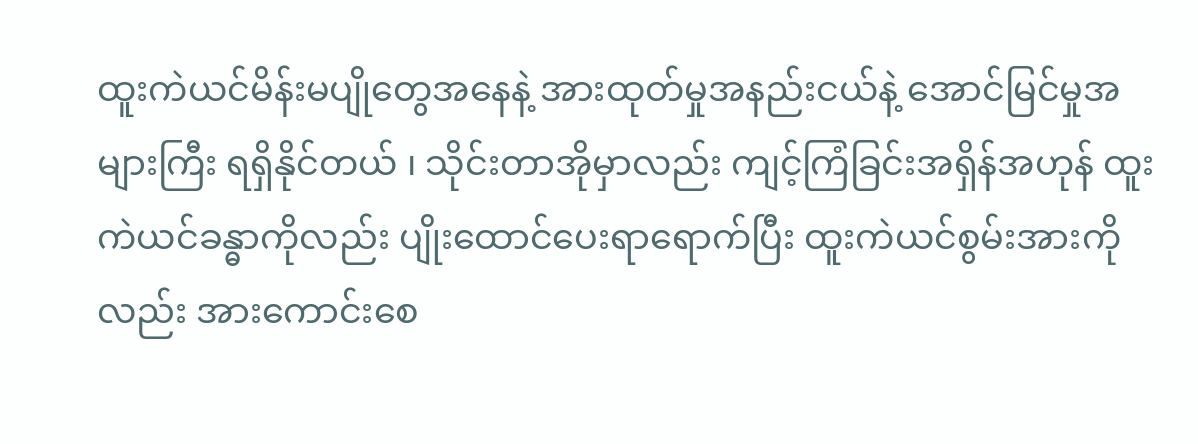ထူးကဲယင်မိန်းမပျိုတွေအနေနဲ့ အားထုတ်မှုအနည်းငယ်နဲ့ အောင်မြင်မှုအများကြီး ရရှိနိုင်တယ် ၊ သိုင်းတာအိုမှာလည်း ကျင့်ကြံခြင်းအရှိန်အဟုန် ထူးကဲယင်ခန္ဓာကိုလည်း ပျိုးထောင်ပေးရာရောက်ပြီး ထူးကဲယင်စွမ်းအားကိုလည်း အားကောင်းစေ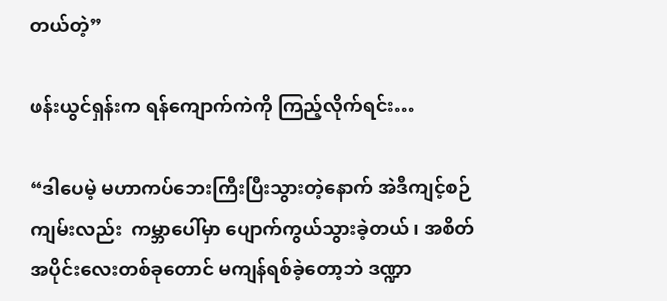တယ်တဲ့”

ဖန်းယွင်ရှန်းက ရန်ကျောက်ကဲကို ကြည့်လိုက်ရင်း…

“ဒါပေမဲ့ မဟာကပ်ဘေးကြီးပြီးသွားတဲ့နောက် အဲဒီကျင့်စဉ်ကျမ်းလည်း  ကမ္ဘာပေါ်မှာ ပျောက်ကွယ်သွားခဲ့တယ် ၊ အစိတ်အပိုင်းလေးတစ်ခုတောင် မကျန်ရစ်ခဲ့တော့ဘဲ ဒဏ္ဍာ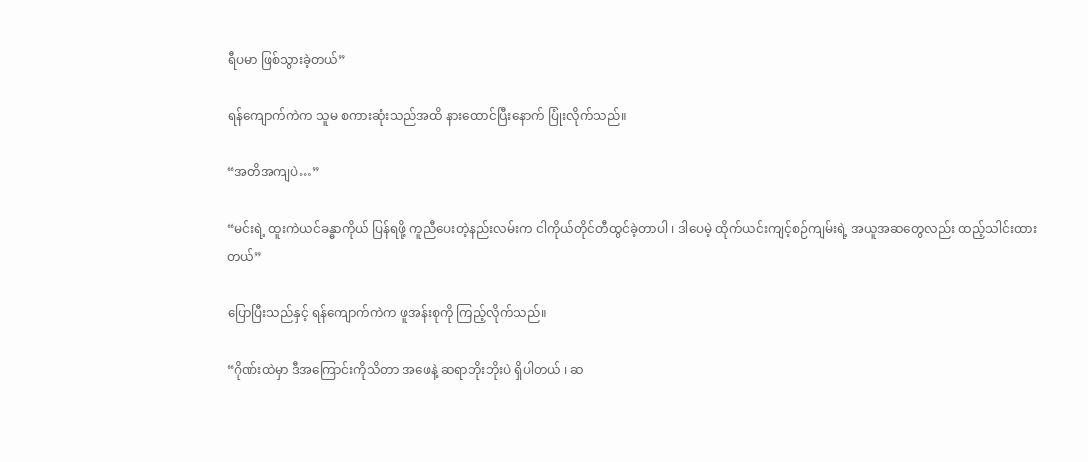ရီပမာ ဖြစ်သွားခဲ့တယ်”

ရန်ကျောက်ကဲက သူမ စကားဆုံးသည်အထိ နားထောင်ပြီးနောက် ပြုံးလိုက်သည်။

“အတိအကျပဲ…”

“မင်းရဲ့ ထူးကဲယင်ခန္ဓာကိုယ် ပြန်ရဖို့ ကူညီပေးတဲ့နည်းလမ်းက ငါကိုယ်တိုင်တီထွင်ခဲ့တာပါ ၊ ဒါပေမဲ့ ထိုက်ယင်းကျင့်စဉ်ကျမ်းရဲ့ အယူအဆတွေလည်း ထည့်သါင်းထားတယ်”

ပြောပြီးသည်နှင့် ရန်ကျောက်ကဲက ဖူအန်းစုကို ကြည့်လိုက်သည်။

“ဂိုဏ်းထဲမှာ ဒီအကြောင်းကိုသိတာ အဖေနဲ့ ဆရာဘိုးဘိုးပဲ ရှိပါတယ် ၊ ဆ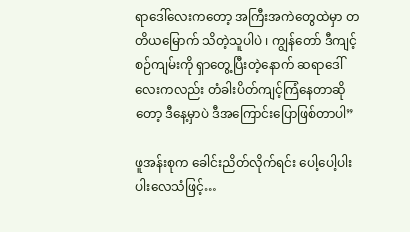ရာ‌ဒေါ်လေးကတော့ အကြီးအကဲတွေထဲမှာ တတိယမြောက် သိတဲ့သူပါပဲ ၊ ကျွန်တော် ဒီကျင့်စဉ်ကျမ်းကို ရှာတွေ့ပြီးတဲ့နောက် ဆရာ‌ဒေါ်လေးကလည်း တံခါးပိတ်ကျင့်ကြံနေတာဆိုတော့ ဒီနေ့မှာပဲ ဒီအကြောင်းပြောဖြစ်တာပါ”

ဖူအန်းစုက ခေါင်းညိတ်လိုက်ရင်း ပေါ့ပေါ့ပါးပါးလေသံဖြင့်…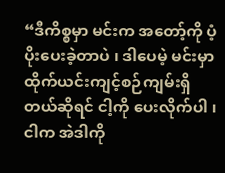“ဒီကိစ္စမှာ မင်းက အတော့်ကို ပံ့ပိုးပေးခဲ့တာပဲ ၊ ဒါပေမဲ့ မင်းမှာ ထိုက်ယင်းကျင့်စဉ်ကျမ်းရှိတယ်ဆိုရင် ငါ့ကို ပေးလိုက်ပါ ၊ ငါက အဲဒါကို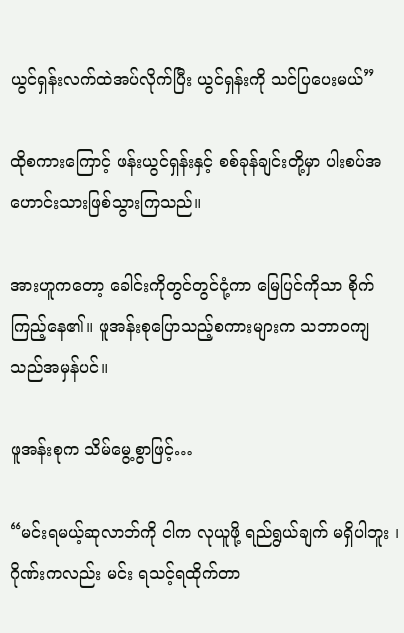ယွင်ရှန်းလက်ထဲအပ်လိုက်ပြီး ယွင်ရှန်းကို သင်ပြပေးမယ်”

ထိုစကားကြောင့် ဖန်းယွင်ရှန်းနှင့် စစ်ခုန်ချင်းတို့မှာ ပါးစပ်အဟောင်းသားဖြစ်သွားကြသည်။

အားဟူကတော့ ခေါင်းကိုတွင်တွင်ငုံ့ကာ မြေပြင်ကိုသာ စိုက်ကြည့်နေ၏။ ဖူအန်းစုပြောသည့်စကားများက သဘာဝကျသည်အမှန်ပင်။

ဖူအန်းစုက သိမ်မွေ့စွာဖြင့်…

“မင်းရမယ့်ဆုလာဘ်ကို ငါက လုယူဖို့ ရည်ရွယ်ချက် မရှိပါဘူး ၊ ဂိုဏ်းကလည်း မင်း ရသင့်ရထိုက်တာ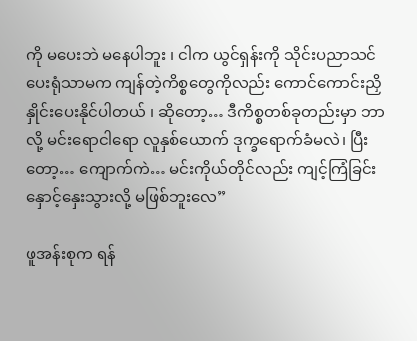ကို မပေးဘဲ မနေပါဘူး ၊ ငါက ယွင်ရှန်းကို သိုင်းပညာသင်ပေးရုံသာမက ကျန်တဲ့ကိစ္စတွေကိုလည်း ကောင်ကောင်းညှိနှိုင်းပေးနိုင်ပါတယ် ၊ ဆိုတော့… ဒီကိစ္စတစ်ခုတည်းမှာ ဘာလို့ မင်းရောငါရော လူနှစ်ယောက် ဒုက္ခရောက်ခံမလဲ၊ ပြီးတော့… ကျောက်ကဲ… မင်းကိုယ်တိုင်လည်း ကျင့်ကြံခြင်း နှောင့်နှေးသွားလို့ မဖြစ်ဘူးလေ”

ဖူအန်းစုက ရန်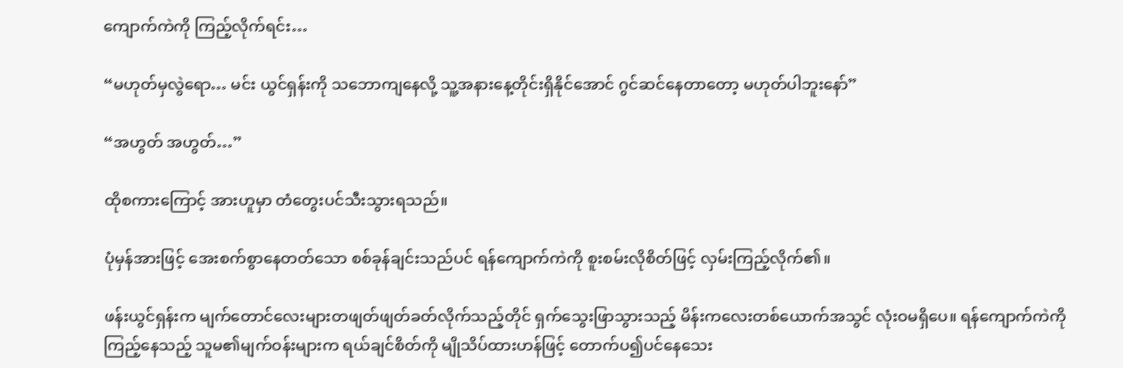ကျောက်ကဲကို ကြည့်လိုက်ရင်း…

“မဟုတ်မှလွဲရော… မင်း ယွင်ရှန်းကို သဘောကျနေလို့ သူ့အနားနေ့တိုင်းရှိနိုင်အောင် ဂွင်ဆင်နေတာတော့ မဟုတ်ပါဘူးနော်”

“အဟွတ် အဟွတ်…”

ထိုစကားကြောင့် အားဟူမှာ တံတွေးပင်သီးသွားရသည်။

ပုံမှန်အားဖြင့် အေးစက်စွာနေတတ်သော စစ်ခုန်ချင်းသည်ပင် ရန်ကျောက်ကဲကို စူးစမ်းလိုစိတ်ဖြင့် လှမ်းကြည့်လိုက်၏။

ဖန်းယွင်ရှန်းက မျက်တောင်လေးများတဖျတ်ဖျတ်ခတ်လိုက်သည့်တိုင် ရှက်သွေးဖြာသွားသည့် မိန်းကလေးတစ်ယောက်အသွင် လုံးဝမရှိပေ။ ရန်ကျောက်ကဲကိုကြည့်နေသည့် သူမ၏မျက်ဝန်းများက ရယ်ချင်စိတ်ကို မျိုသိပ်ထားဟန်ဖြင့် တောက်ပ၍ပင်နေသေး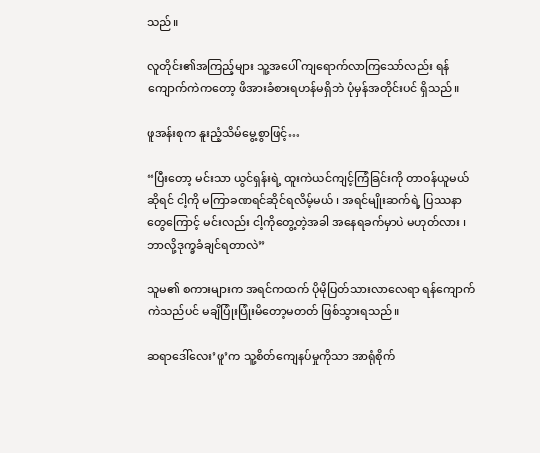သည်။

လူတိုင်း၏အကြည့်များ သူ့အပေါ် ကျရောက်လာကြသော်လည်း ရန်ကျောက်ကဲကတော့ ဖိအားခံစားရဟန်မရှိဘဲ ပုံမှန်အတိုင်းပင် ရှိသည်။

ဖူအန်းစုက နူးညံ့သိမ်မွေ့စွာဖြင့်…

“ပြီးတော့ မင်းသာ ယွင်ရှန်းရဲ့ ထူးကဲယင်ကျင့်ကြံခြင်းကို တာဝန်ယူမယ်ဆိုရင် ငါ့ကို မကြာခဏရင်ဆိုင်ရလိမ့်မယ် ၊ အရင်မျိုးဆက်ရဲ့ ပြဿနာတွေကြောင့် မင်းလည်း ငါ့ကိုတွေ့တဲ့အခါ အနေရခက်မှာပဲ မဟုတ်လား ၊ ဘာလို့ဒုက္ခခံချင်ရတာလဲ”

သူမ၏ စကားများက အရင်ကထက် ပိုမိုပြတ်သားလာလေရာ ရန်ကျောက်ကဲသည်ပင် မချိပြုံးပြုံးမိတော့မတတ် ဖြစ်သွားရသည်။

ဆရာ‌ဒေါ်လေး’ဖူ’က သူ့စိတ်ကျေနပ်မှုကိုသာ အာရုံစိုက်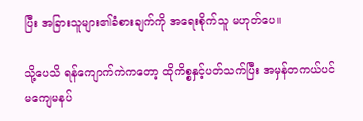ပြီး အခြားသူများ၏ခံစားချက်ကို အရေးစိုက်သူ မဟုတ်ပေ။

သို့ပေသိ ရန်ကျောက်ကဲကတော့ ထိုကိစ္စနှင့်ပတ်သက်ပြီး အမှန်တကယ်ပင် မကျေမနပ်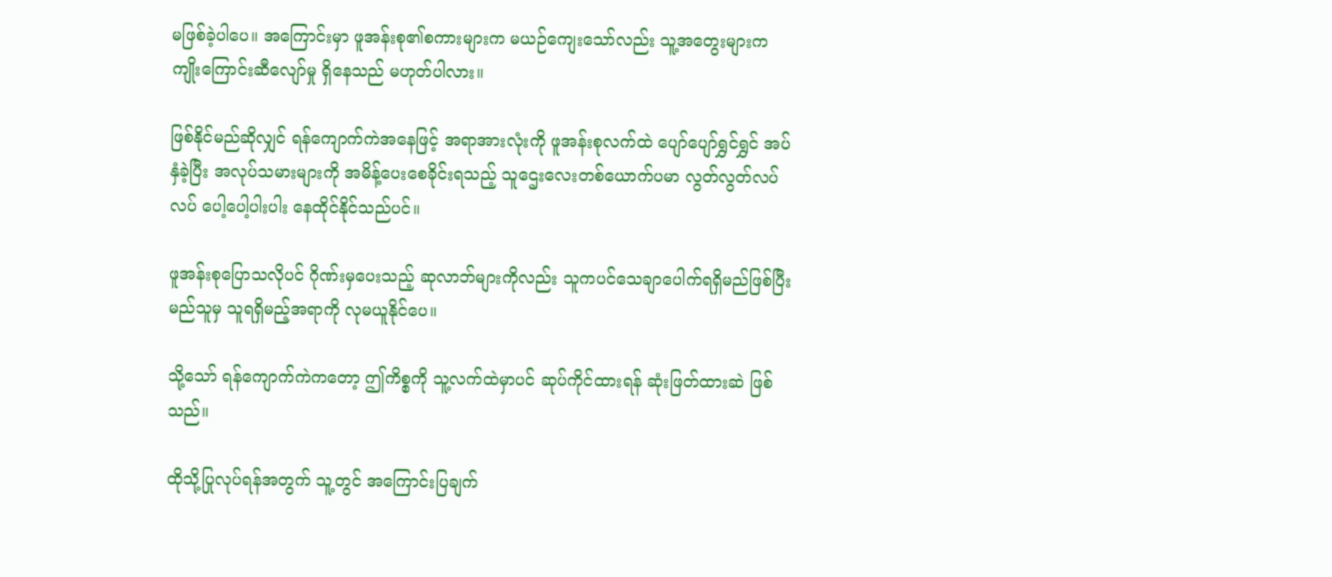မဖြစ်ခဲ့ပါပေ။ အကြောင်းမှာ ဖူအန်းစု၏စကားများက မယဉ်ကျေးသော်လည်း သူ့အတွေးများက ကျိုးကြောင်းဆီလျော်မှု ရှိနေသည် မဟုတ်ပါလား။

ဖြစ်နိုင်မည်ဆိုလျှင် ရန်ကျောက်ကဲအနေဖြင့် အရာအားလုံးကို ဖူအန်းစုလက်ထဲ ပျော်ပျော်ရွှင်ရွှင် အပ်နှံခဲ့ပြီး အလုပ်သမားများကို အမိန့်ပေးစေခိုင်းရသည့် သူဌေးလေးတစ်ယောက်ပမာ လွတ်လွတ်လပ်လပ် ပေါ့ပေါ့ပါးပါး နေထိုင်နိုင်သည်ပင်။

ဖူအန်းစုပြောသလိုပင် ဂိုဏ်းမှပေးသည့် ဆုလာဘ်များကိုလည်း သူကပင်သေချာပေါက်ရရှိမည်ဖြစ်ပြီး မည်သူမှ သူရရှိမည့်အရာကို လုမယူနိုင်ပေ။

သို့သော် ရန်ကျောက်ကဲကတော့ ဤကိစ္စကို သူ့လက်ထဲမှာပင် ဆုပ်ကိုင်ထားရန် ဆုံးဖြတ်ထားဆဲ ဖြစ်သည်။

ထိုသို့ပြုလုပ်ရန်အတွက် သူ့တွင် အကြောင်းပြချက်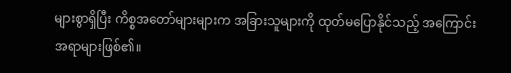များစွာရှိပြီး ကိစ္စအတော်များများက အခြားသူများကို ထုတ်မပြောနိုင်သည့် အကြောင်းအရာများဖြစ်၏။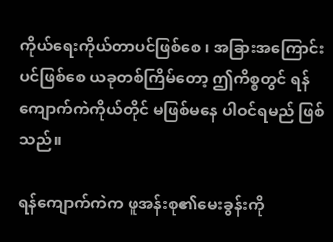ကိုယ်ရေးကိုယ်တာပင်ဖြစ်စေ ၊ အခြားအကြောင်းပင်ဖြစ်စေ ယခုတစ်ကြိမ်တော့ ဤကိစ္စတွင် ရန်ကျောက်ကဲကိုယ်တိုင် မဖြစ်မနေ ပါဝင်ရမည် ဖြစ်သည်။

ရန်ကျောက်ကဲက ဖူအန်းစု၏မေးခွန်းကို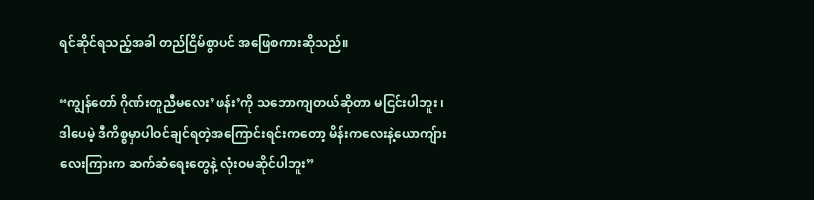ရင်ဆိုင်ရသည့်အခါ တည်ငြိမ်စွာပင် အဖြေစကားဆိုသည်။

“ကျွန်တော် ဂိုဏ်းတူညီမလေး’ဖန်း’ကို သဘောကျတယ်ဆိုတာ မငြင်းပါဘူး ၊ ဒါပေမဲ့ ဒီကိစ္စမှာပါဝင်ချင်ရတဲ့အကြောင်းရင်းကတော့ မိန်းကလေးနဲ့ယောကျ်ားလေးကြားက ဆက်ဆံရေးတွေနဲ့ လုံးဝမဆိုင်ပါဘူး”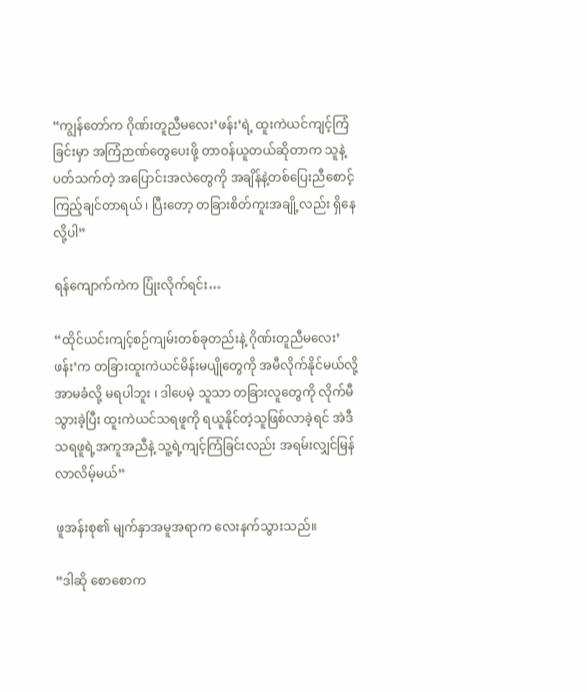“ကျွန်တော်က ဂိုဏ်းတူညီမလေး’ဖန်း’ရဲ့ ထူးကဲယင်ကျင့်ကြံခြင်းမှာ အကြံဉာဏ်တွေပေးဖို့ တာဝန်ယူတယ်ဆိုတာက သူနဲ့ပတ်သက်တဲ့ အပြောင်းအလဲတွေကို အချိန်နဲ့တစ်ပြေးညီစောင့်ကြည့်ချင်တာရယ် ၊ ပြီးတော့ တခြားစိတ်ကူးအချို့လည်း ရှိနေလို့ပါ”

ရန်ကျောက်ကဲက ပြုံးလိုက်ရင်း…

“ထိုင်ယင်းကျင့်စဉ်ကျမ်းတစ်ခုတည်းနဲ့ ဂိုဏ်းတူညီမလေး’ဖန်း’က တခြားထူးကဲယင်မိန်းမပျိုတွေကို အမီလိုက်နိုင်မယ်လို့ အာမခံလို့ မရပါဘူး ၊ ဒါပေမဲ့ သူသာ တခြားလူတွေကို လိုက်မီသွားခဲ့ပြီး ထူးကဲယင်သရဖူကို ရယူနိုင်တဲ့သူဖြစ်လာခဲ့ရင် အဲဒီသရဖူရဲ့အကူအညီနဲ့ သူ့ရဲ့ကျင့်ကြံခြင်းလည်း အရမ်းလျှင်မြန်လာလိမ့်မယ်”

ဖူအန်းစု၏ မျက်နှာအမူအရာက လေးနက်သွားသည်။

“ဒါဆို စောစောက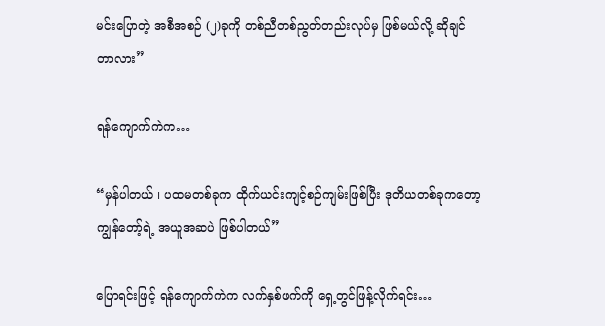မင်းပြောတဲ့ အစီအစဉ် (၂)ခုကို တစ်ညီတစ်ညွတ်တည်းလုပ်မှ ဖြစ်မယ်လို့ ဆိုချင်တာလား”

ရန်ကျောက်ကဲက…

“မှန်ပါတယ် ၊ ပထမတစ်ခုက ထိုက်ယင်းကျင့်စဉ်ကျမ်းဖြစ်ပြီး ဒုတိယတစ်ခုကတော့ ကျွန်တော့်ရဲ့ အယူအဆပဲ ဖြစ်ပါတယ်”

ပြောရင်းဖြင့် ရန်ကျောက်ကဲက လက်နှစ်ဖက်ကို ရှေ့တွင်ဖြန့်လိုက်ရင်း…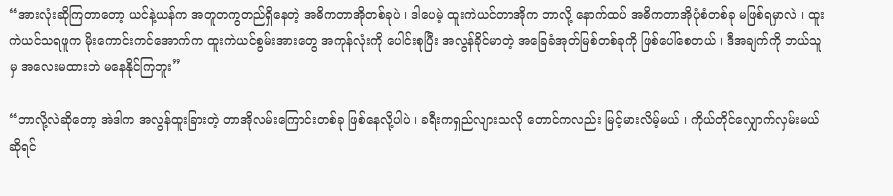“အားလုံးဆိုကြတာတော့ ယင်နဲ့ယန်က အတူတကွတည်ရှိနေတဲ့ အဓိကတာအိုတစ်ခုပဲ ၊ ဒါပေမဲ့ ထူးကဲယင်တာအိုက ဘာလို့ နောက်ထပ် အဓိကတာအိုပုံစံတစ်ခု မဖြစ်ရမှာလဲ ၊ ထူးကဲယင်သရဖူက မိုးကောင်းကင်အောက်က ထူးကဲယင်စွမ်းအားတွေ အကုန်လုံးကို ပေါင်းစုပြီး အလွန်ခိုင်မာတဲ့ အခြေခံအုတ်မြစ်တစ်ခုကို ဖြစ်ပေါ်စေတယ် ၊ ဒီအချက်ကို ဘယ်သူမှ အလေးမထားဘဲ မနေနိုင်ကြဘူး”

“ဘာလို့လဲဆိုတော့ အဲဒါက အလွန်ထူးခြားတဲ့ တာအိုလမ်းကြောင်းတစ်ခု ဖြစ်နေလို့ပါပဲ ၊ ခရီးကရှည်လျားသလို တောင်ကလည်း မြင့်မားလိမ့်မယ် ၊ ကိုယ်တိုင်လျှောက်လှမ်းမယ်ဆိုရင်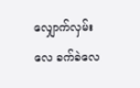လျှောက်လှမ်းလေ ခက်ခဲလေ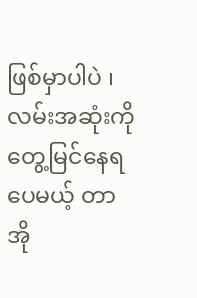ဖြစ်မှာပါပဲ ၊ လမ်းအဆုံးကို တွေ့မြင်နေရပေမယ့် တာအို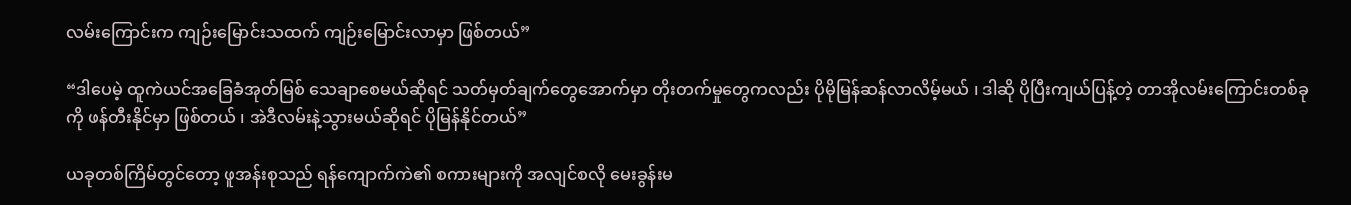လမ်းကြောင်းက ကျဉ်း‌မြောင်းသထက် ကျဉ်းမြောင်းလာမှာ ဖြစ်တယ်”

“ဒါပေမဲ့ ထူကဲယင်အခြေခံအုတ်မြစ် သေချာစေမယ်ဆိုရင် သတ်မှတ်ချက်တွေအောက်မှာ တိုးတက်မှုတွေကလည်း ပိုမိုမြန်ဆန်လာလိမ့်မယ် ၊ ဒါဆို ပိုပြီးကျယ်ပြန့်တဲ့ တာအိုလမ်းကြောင်းတစ်ခုကို ဖန်တီးနိုင်မှာ ဖြစ်တယ် ၊ အဲဒီလမ်းနဲ့သွားမယ်ဆိုရင် ပိုမြန်နိုင်တယ်”

ယခုတစ်ကြိမ်တွင်တော့ ဖူအန်းစုသည် ရန်ကျောက်ကဲ၏ စကားများကို အလျင်စလို မေးခွန်းမ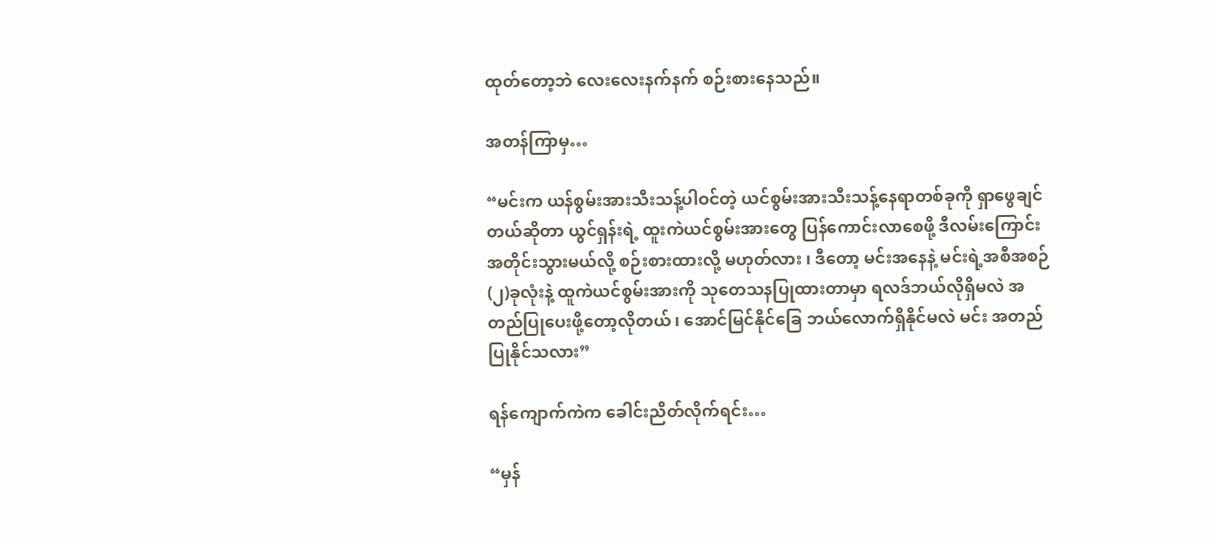ထုတ်တော့ဘဲ လေးလေးနက်နက် စဉ်းစားနေသည်။

အတန်ကြာမှ…

“မင်းက ယန်စွမ်းအားသီးသန့်ပါဝင်တဲ့ ယင်စွမ်းအားသီးသန့်နေရာတစ်ခုကို ရှာဖွေချင်တယ်ဆိုတာ ယွင်ရှန်းရဲ့ ထူးကဲယင်စွမ်းအားတွေ ပြန်ကောင်းလာစေဖို့ ဒီလမ်းကြောင်းအတိုင်းသွားမယ်လို့ စဉ်းစားထားလို့ မဟုတ်လား ၊ ဒီတော့ မင်းအနေနဲ့ မင်းရဲ့အစီအစဉ် (၂)ခုလုံးနဲ့ ထူကဲယင်စွမ်းအားကို သုတေသနပြုထားတာမှာ ရလဒ်ဘယ်လိုရှိမလဲ အတည်ပြုပေးဖို့တော့လိုတယ် ၊ အောင်မြင်နိုင်ခြေ ဘယ်လောက်ရှိနိုင်မလဲ မင်း အတည်ပြုနိုင်သလား”

ရန်ကျောက်ကဲက ခေါင်းညိတ်လိုက်ရင်း…

“မှန်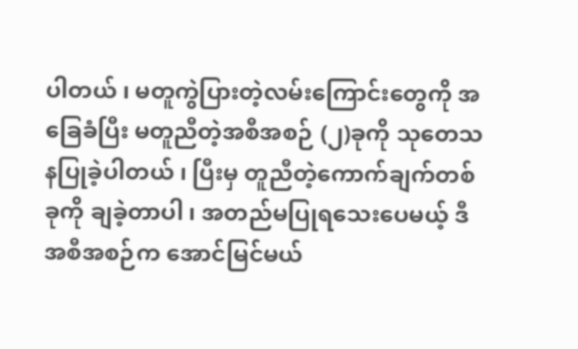ပါတယ် ၊ မတူကွဲပြားတဲ့လမ်းကြောင်းတွေကို အခြေခံပြီး မတူညီတဲ့အစီအစဉ် (၂)ခုကို သုတေသနပြုခဲ့ပါတယ် ၊ ပြီးမှ တူညီတဲ့ကောက်ချက်တစ်ခုကို ချခဲ့တာပါ ၊ အတည်မပြုရသေးပေမယ့် ဒီအစီအစဉ်က အောင်မြင်မယ်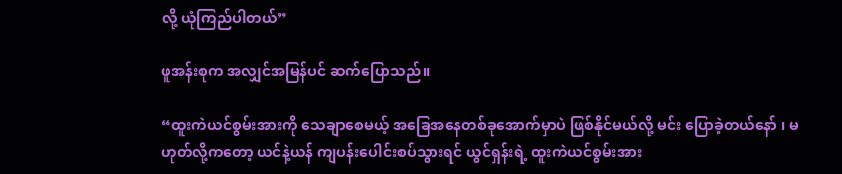လို့ ယုံကြည်ပါတယ်”

ဖူအန်းစုက အလျှင်အမြန်ပင် ဆက်ပြောသည်။

“ထူးကဲယင်စွမ်းအားကို သေချာစေမယ့် အခြေအနေတစ်ခုအောက်မှာပဲ ဖြစ်နိုင်မယ်လို့ မင်း ပြောခဲ့တယ်နော် ၊ မဟုတ်လို့ကတော့ ယင်နဲ့ယန် ကျပန်းပေါင်းစပ်သွားရင် ယွင်ရှန်းရဲ့ ထူးကဲယင်စွမ်းအား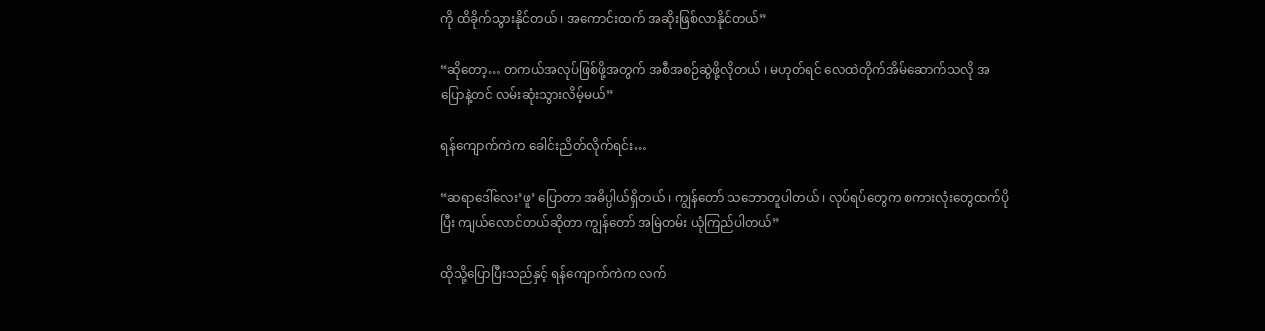ကို ထိခိုက်သွားနိုင်တယ် ၊ အကောင်းထက် အဆိုးဖြစ်လာနိုင်တယ်”

“ဆိုတော့… တကယ်အလုပ်ဖြစ်ဖို့အတွက် အစီအစဉ်ဆွဲဖို့လိုတယ် ၊ မဟုတ်ရင် လေထဲတိုက်အိမ်ဆောက်သလို အပြောနဲ့တင် လမ်းဆုံးသွားလိမ့်မယ်”

ရန်ကျောက်ကဲက ခေါင်းညိတ်လိုက်ရင်း…

“ဆရာ‌ဒေါ်လေး’ဖူ’ ပြောတာ အဓိပ္ပါယ်ရှိတယ် ၊ ကျွန်တော် သဘောတူပါတယ် ၊ လုပ်ရပ်တွေက စကားလုံးတွေထက်ပိုပြီး ကျယ်လောင်တယ်ဆိုတာ ကျွန်တော် အမြဲတမ်း ယုံကြည်ပါတယ်”

ထိုသို့ပြောပြီးသည်နှင့် ရန်‌ကျောက်ကဲက လက်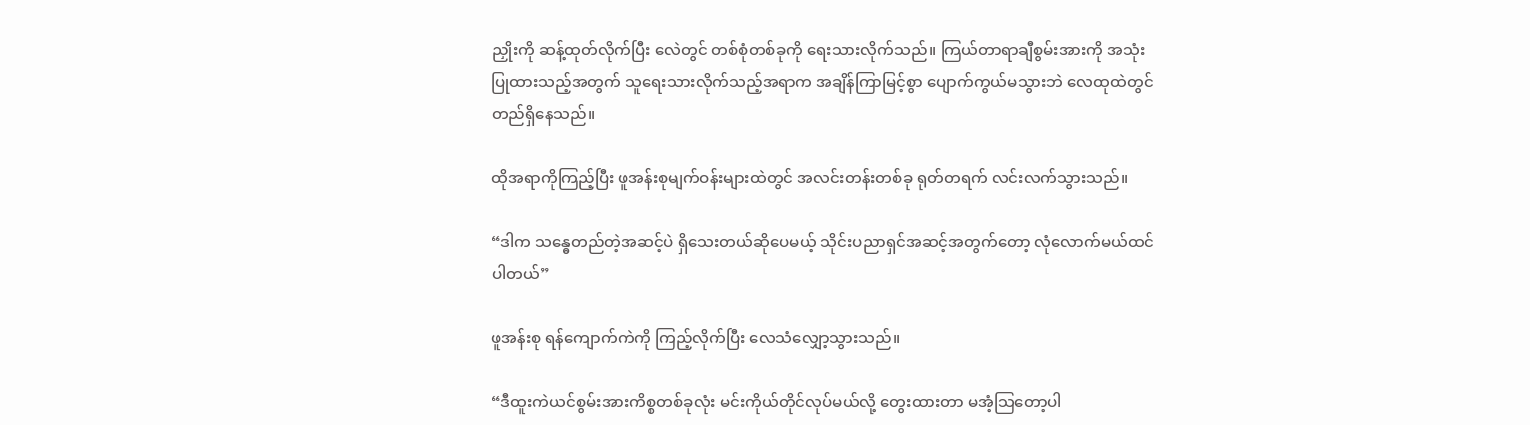ညှိုးကို ဆန့်ထုတ်လိုက်ပြီး လေဲတွင် တစ်စုံတစ်ခုကို ရေးသားလိုက်သည်။ ကြယ်တာရာချီစွမ်းအားကို အသုံးပြုထားသည့်အတွက် သူရေးသားလိုက်သည့်အရာက အချိန်ကြာမြင့်စွာ ပျောက်ကွယ်မသွားဘဲ လေထုထဲတွင် တည်ရှိနေသည်။

ထိုအရာကိုကြည့်ပြီး ဖူအန်းစုမျက်ဝန်းများထဲတွင် အလင်းတန်းတစ်ခု ရုတ်တရက် လင်းလက်သွားသည်။

“ဒါက သန္ဓေတည်တဲ့အဆင့်ပဲ ရှိသေးတယ်ဆိုပေမယ့် သိုင်းပညာရှင်အဆင့်အတွက်တော့ လုံလောက်မယ်ထင်ပါတယ်”

ဖူအန်းစု ရန်ကျောက်ကဲကို ကြည့်လိုက်ပြီး လေသံလျှော့သွားသည်။

“ဒီထူးကဲယင်စွမ်းအားကိစ္စတစ်ခုလုံး မင်းကိုယ်တိုင်လုပ်မယ်လို့ တွေးထားတာ မအံ့သြတော့ပါ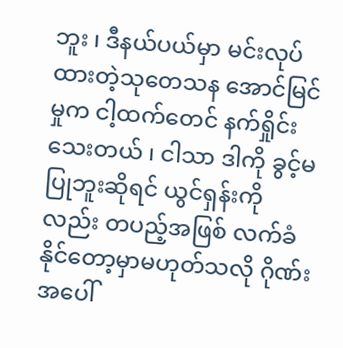ဘူး ၊ ဒီနယ်ပယ်မှာ မင်းလုပ်ထားတဲ့သုတေသန အောင်မြင်မှုက ငါ့ထက်တေင် နက်ရှိုင်းသေးတယ် ၊ ငါသာ ဒါကို ခွင့်မပြုဘူးဆိုရင် ယွင်ရှန်းကိုလည်း တပည့်အဖြစ် လက်ခံနိုင်တော့မှာမဟုတ်သလို ဂိုဏ်းအပေါ်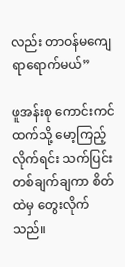လည်း တာဝန်မကျေရာရောက်မယ်”

ဖူအန်းစု ကောင်းကင်ထက်သို့ မော့ကြည့်လိုက်ရင်း သက်ပြင်းတစ်ချက်ချကာ စိတ်ထဲမှ တွေးလိုက်သည်။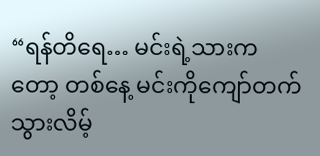“ရန်တိရေ… မင်းရဲ့သားကတော့ တစ်နေ့ မင်းကိုကျော်တက်သွားလိမ့်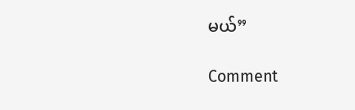မယ်”

Comment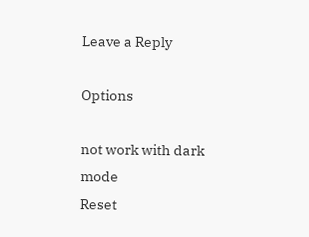Leave a Reply

Options

not work with dark mode
Reset